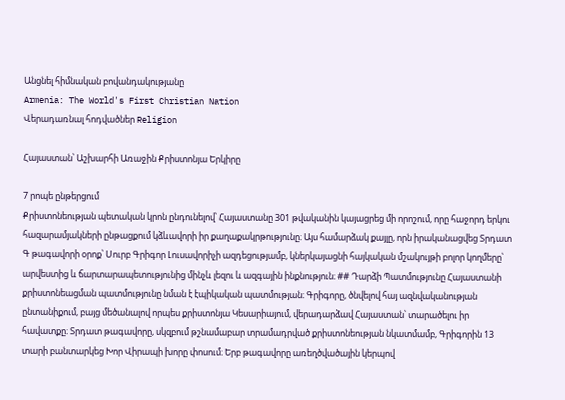Անցնել հիմնական բովանդակությանը
Armenia: The World's First Christian Nation
Վերադառնալ հոդվածներ Religion

Հայաստան՝ Աշխարհի Առաջին Քրիստոնյա Երկիրը

7 րոպե ընթերցում
Քրիստոնեության պետական կրոն ընդունելով՝ Հայաստանը 301 թվականին կայացրեց մի որոշում, որը հաջորդ երկու հազարամյակների ընթացքում կձևավորի իր քաղաքակրթությունը։ Այս համարձակ քայլը, որն իրականացվեց Տրդատ Գ թագավորի օրոք՝ Սուրբ Գրիգոր Լուսավորիչի ազդեցությամբ, կներկայացնի հայկական մշակույթի բոլոր կողմերը՝ արվեստից և ճարտարապետությունից մինչև լեզու և ազգային ինքնություն։ ## Դարձի Պատմությունը Հայաստանի քրիստոնեացման պատմությունը նման է էպիկական պատմության։ Գրիգորը, ծնվելով հայ ազնվականության ընտանիքում, բայց մեծանալով որպես քրիստոնյա Կեսարիայում, վերադարձավ Հայաստան՝ տարածելու իր հավատքը։ Տրդատ թագավորը, սկզբում թշնամաբար տրամադրված քրիստոնեության նկատմամբ, Գրիգորին 13 տարի բանտարկեց Խոր Վիրապի խորը փոսում։ Երբ թագավորը առեղծվածային կերպով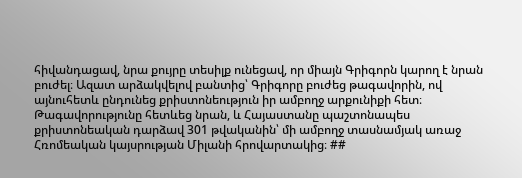հիվանդացավ, նրա քույրը տեսիլք ունեցավ, որ միայն Գրիգորն կարող է նրան բուժել։ Ազատ արձակվելով բանտից՝ Գրիգորը բուժեց թագավորին, ով այնուհետև ընդունեց քրիստոնեություն իր ամբողջ արքունիքի հետ։ Թագավորությունը հետևեց նրան, և Հայաստանը պաշտոնապես քրիստոնեական դարձավ 301 թվականին՝ մի ամբողջ տասնամյակ առաջ Հռոմեական կայսրության Միլանի հրովարտակից։ ##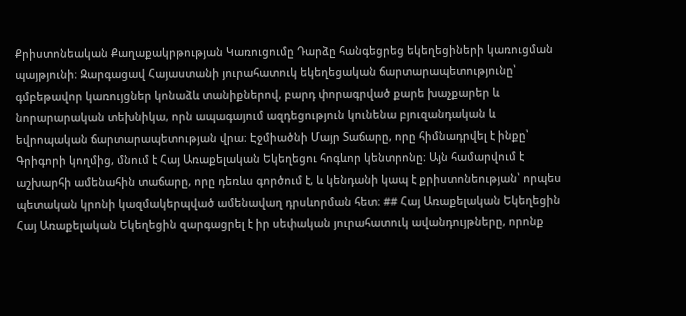Քրիստոնեական Քաղաքակրթության Կառուցումը Դարձը հանգեցրեց եկեղեցիների կառուցման պայթյունի։ Զարգացավ Հայաստանի յուրահատուկ եկեղեցական ճարտարապետությունը՝ գմբեթավոր կառույցներ կոնաձև տանիքներով, բարդ փորագրված քարե խաչքարեր և նորարարական տեխնիկա, որն ապագայում ազդեցություն կունենա բյուզանդական և եվրոպական ճարտարապետության վրա։ Էջմիածնի Մայր Տաճարը, որը հիմնադրվել է ինքը՝ Գրիգորի կողմից, մնում է Հայ Առաքելական Եկեղեցու հոգևոր կենտրոնը։ Այն համարվում է աշխարհի ամենահին տաճարը, որը դեռևս գործում է, և կենդանի կապ է քրիստոնեության՝ որպես պետական կրոնի կազմակերպված ամենավաղ դրսևորման հետ։ ## Հայ Առաքելական Եկեղեցին Հայ Առաքելական Եկեղեցին զարգացրել է իր սեփական յուրահատուկ ավանդույթները, որոնք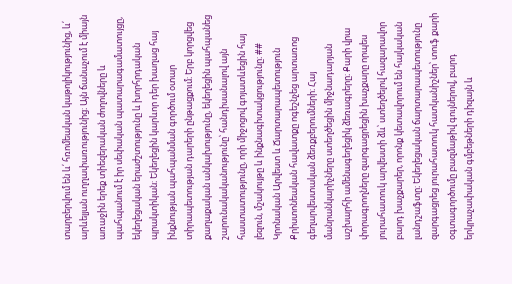տարբերվում են և՛ հռոմեական կաթոլիկությունից, և՛ արևելյան ուղղափառությունից։ Այն ճանաչում է միայն առաջին երեք տիեզերական ժողովները և պահպանում է իր սեփական պատարագամատույցը, եկեղեցական երաժշտությունը և խորհրդական պրակտիկան։ Եկեղեցին կարևոր դեր խաղաց հայ ինքնության պահպանման գործում օտար տիրապետության դարերի ընթացքում։ Երբ կորցվեց քաղաքական անկախությունը, եկեղեցին պահպանեց շարունակականությունը՝ հանդիսանալով այն հաստատությունը, որի միջոցով գոյատևեցին հայ լեզուն, մշակույթը և ինքնագիտակցությունը։ ## Կրոնական Արվեստ և Ճարտարապետություն Քրիստոնեական հավատքը ոգեշնչեց արտառոց գեղարվեստական ձեռքբերումների։ Հայ մանրանկարիչները ստեղծեցին միջնադարյան աշխարհի ամենագեղեցիկ ձեռագրերը։ Քարի վրա փորագրողները զարգացրեցին խաչքարը որպես յուրահատուկ արվեստի ձև՝ ստեղծելով հազարավոր բարդ խաչքարեր, որոնք կետավորում են հայկական լանդշաֆտը։ Եկեղեցական ճարտարապետությունը զարգացրեց յուրահատուկ հատկանիշներ՝ տուֆ քարի օգտագործումը բազմաթիվ գույներով, բարդ երկրաչափական գմբեթների դիզայն և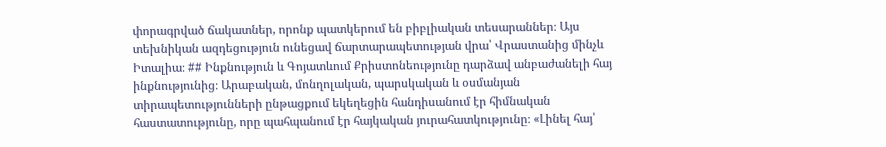փորագրված ճակատներ, որոնք պատկերում են բիբլիական տեսարաններ։ Այս տեխնիկան ազդեցություն ունեցավ ճարտարապետության վրա՝ Վրաստանից մինչև Իտալիա։ ## Ինքնություն և Գոյատևում Քրիստոնեությունը դարձավ անբաժանելի հայ ինքնությունից։ Արաբական, մոնղոլական, պարսկական և օսմանյան տիրապետությունների ընթացքում եկեղեցին հանդիսանում էր հիմնական հաստատությունը, որը պահպանում էր հայկական յուրահատկությունը։ «Լինել հայ՝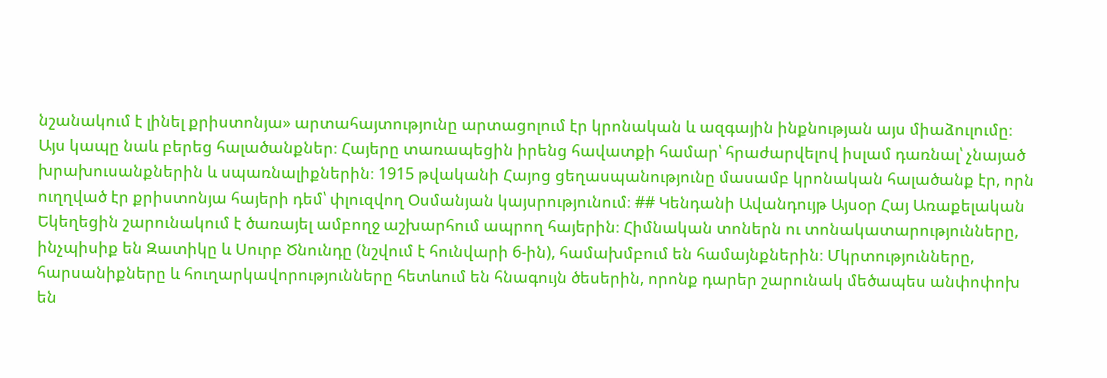նշանակում է լինել քրիստոնյա» արտահայտությունը արտացոլում էր կրոնական և ազգային ինքնության այս միաձուլումը։ Այս կապը նաև բերեց հալածանքներ։ Հայերը տառապեցին իրենց հավատքի համար՝ հրաժարվելով իսլամ դառնալ՝ չնայած խրախուսանքներին և սպառնալիքներին։ 1915 թվականի Հայոց ցեղասպանությունը մասամբ կրոնական հալածանք էր, որն ուղղված էր քրիստոնյա հայերի դեմ՝ փլուզվող Օսմանյան կայսրությունում։ ## Կենդանի Ավանդույթ Այսօր Հայ Առաքելական Եկեղեցին շարունակում է ծառայել ամբողջ աշխարհում ապրող հայերին։ Հիմնական տոներն ու տոնակատարությունները, ինչպիսիք են Զատիկը և Սուրբ Ծնունդը (նշվում է հունվարի 6-ին), համախմբում են համայնքներին։ Մկրտությունները, հարսանիքները և հուղարկավորությունները հետևում են հնագույն ծեսերին, որոնք դարեր շարունակ մեծապես անփոփոխ են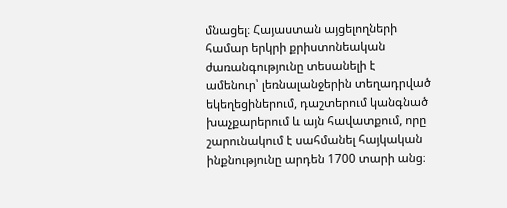մնացել։ Հայաստան այցելողների համար երկրի քրիստոնեական ժառանգությունը տեսանելի է ամենուր՝ լեռնալանջերին տեղադրված եկեղեցիներում, դաշտերում կանգնած խաչքարերում և այն հավատքում, որը շարունակում է սահմանել հայկական ինքնությունը արդեն 1700 տարի անց։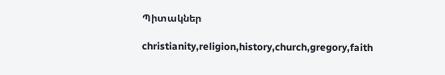Պիտակներ

christianity,religion,history,church,gregory,faith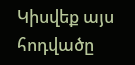Կիսվեք այս հոդվածը